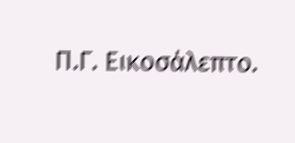Π.Γ. Εικοσάλεπτο.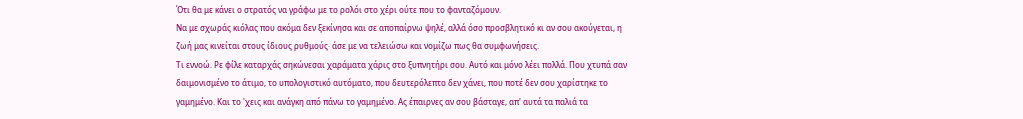Ότι θα με κάνει ο στρατός να γράφω με το ρολόι στο χέρι ούτε που το φανταζόμουν.
Να με σχωράς κιόλας που ακόμα δεν ξεκίνησα και σε αποπαίρνω ψηλέ, αλλά όσο προσβλητικό κι αν σου ακούγεται, η ζωή μας κινείται στους ίδιους ρυθμούς· άσε με να τελειώσω και νομίζω πως θα συμφωνήσεις.
Τι εννοώ. Ρε φίλε καταρχάς σηκώνεσαι χαράματα χάρις στο ξυπνητήρι σου. Αυτό και μόνο λέει πολλά. Που χτυπά σαν δαιμονισμένο το άτιμο, το υπολογιστικό αυτόματο, που δευτερόλεπτο δεν χάνει, που ποτέ δεν σου χαρίστηκε το γαμημένο. Και το 'χεις και ανάγκη από πάνω το γαμημένο. Ας έπαιρνες αν σου βάσταγε, απ' αυτά τα παλιά τα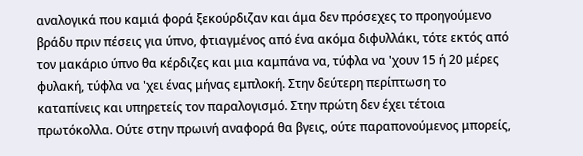αναλογικά που καμιά φορά ξεκούρδιζαν και άμα δεν πρόσεχες το προηγούμενο βράδυ πριν πέσεις για ύπνο, φτιαγμένος από ένα ακόμα διφυλλάκι, τότε εκτός από τον μακάριο ύπνο θα κέρδιζες και μια καμπάνα να, τύφλα να 'χουν 15 ή 20 μέρες φυλακή, τύφλα να 'χει ένας μήνας εμπλοκή. Στην δεύτερη περίπτωση το καταπίνεις και υπηρετείς τον παραλογισμό. Στην πρώτη δεν έχει τέτοια πρωτόκολλα. Ούτε στην πρωινή αναφορά θα βγεις, ούτε παραπονούμενος μπορείς,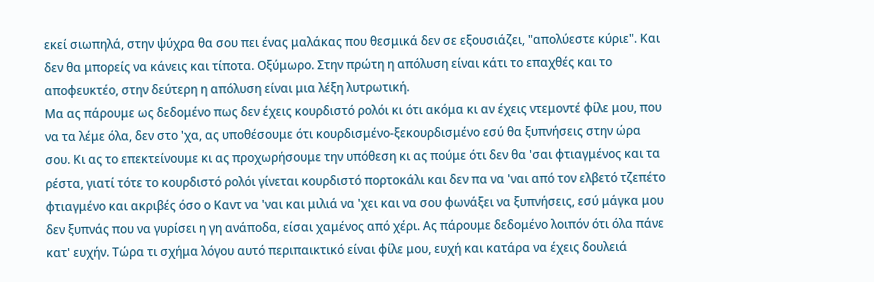εκεί σιωπηλά, στην ψύχρα θα σου πει ένας μαλάκας που θεσμικά δεν σε εξουσιάζει, "απολύεστε κύριε". Και δεν θα μπορείς να κάνεις και τίποτα. Οξύμωρο. Στην πρώτη η απόλυση είναι κάτι το επαχθές και το αποφευκτέο, στην δεύτερη η απόλυση είναι μια λέξη λυτρωτική.
Μα ας πάρουμε ως δεδομένο πως δεν έχεις κουρδιστό ρολόι κι ότι ακόμα κι αν έχεις ντεμοντέ φίλε μου, που να τα λέμε όλα, δεν στο 'χα, ας υποθέσουμε ότι κουρδισμένο-ξεκουρδισμένο εσύ θα ξυπνήσεις στην ώρα σου. Κι ας το επεκτείνουμε κι ας προχωρήσουμε την υπόθεση κι ας πούμε ότι δεν θα 'σαι φτιαγμένος και τα ρέστα, γιατί τότε το κουρδιστό ρολόι γίνεται κουρδιστό πορτοκάλι και δεν πα να 'ναι από τον ελβετό τζεπέτο φτιαγμένο και ακριβές όσο ο Καντ να 'ναι και μιλιά να 'χει και να σου φωνάξει να ξυπνήσεις, εσύ μάγκα μου δεν ξυπνάς που να γυρίσει η γη ανάποδα, είσαι χαμένος από χέρι. Ας πάρουμε δεδομένο λοιπόν ότι όλα πάνε κατ' ευχήν. Τώρα τι σχήμα λόγου αυτό περιπαικτικό είναι φίλε μου, ευχή και κατάρα να έχεις δουλειά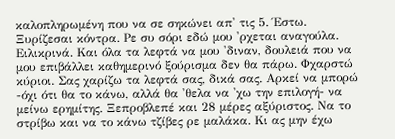καλοπληρωμένη που να σε σηκώνει απ' τις 5. Έστω. Ξυρίζεσαι κόντρα. Ρε συ σόρι εδώ μου 'ρχεται αναγούλα. Ειλικρινά. Και όλα τα λεφτά να μου 'διναν, δουλειά που να μου επιβάλλει καθημερινό ξούρισμα δεν θα πάρω. Φχαρστώ κύριοι. Σας χαρίζω τα λεφτά σας, δικά σας. Αρκεί να μπορώ -όχι ότι θα το κάνω, αλλά θα 'θελα να 'χω την επιλογή- να μείνω ερημίτης. Ξεπροβλεπέ και 28 μέρες αξύριστος. Να το στρίβω και να το κάνω τζίβες ρε μαλάκα. Κι ας μην έχω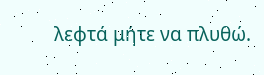λεφτά μήτε να πλυθώ.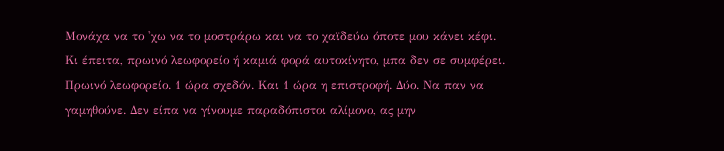Μονάχα να το 'χω να το μοστράρω και να το χαϊδεύω όποτε μου κάνει κέφι.
Κι έπειτα, πρωινό λεωφορείο ή καμιά φορά αυτοκίνητο, μπα δεν σε συμφέρει. Πρωινό λεωφορείο. 1 ώρα σχεδόν. Και 1 ώρα η επιστροφή. Δύο. Να παν να γαμηθούνε. Δεν είπα να γίνουμε παραδόπιστοι αλίμονο, ας μην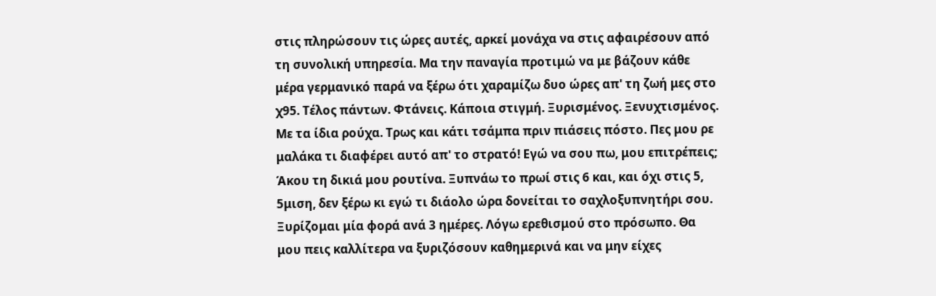στις πληρώσουν τις ώρες αυτές, αρκεί μονάχα να στις αφαιρέσουν από τη συνολική υπηρεσία. Μα την παναγία προτιμώ να με βάζουν κάθε μέρα γερμανικό παρά να ξέρω ότι χαραμίζω δυο ώρες απ' τη ζωή μες στο χ95. Τέλος πάντων. Φτάνεις. Κάποια στιγμή. Ξυρισμένος. Ξενυχτισμένος. Με τα ίδια ρούχα. Τρως και κάτι τσάμπα πριν πιάσεις πόστο. Πες μου ρε μαλάκα τι διαφέρει αυτό απ' το στρατό! Εγώ να σου πω, μου επιτρέπεις; Άκου τη δικιά μου ρουτίνα. Ξυπνάω το πρωί στις 6 και, και όχι στις 5, 5μιση, δεν ξέρω κι εγώ τι διάολο ώρα δονείται το σαχλοξυπνητήρι σου. Ξυρίζομαι μία φορά ανά 3 ημέρες. Λόγω ερεθισμού στο πρόσωπο. Θα μου πεις καλλίτερα να ξυριζόσουν καθημερινά και να μην είχες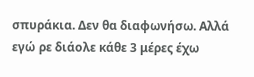σπυράκια. Δεν θα διαφωνήσω. Αλλά εγώ ρε διάολε κάθε 3 μέρες έχω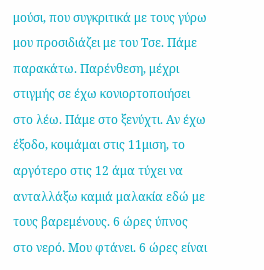μούσι, που συγκριτικά με τους γύρω μου προσιδιάζει με του Τσε. Πάμε παρακάτω. Παρένθεση, μέχρι στιγμής σε έχω κονιορτοποιήσει στο λέω. Πάμε στο ξενύχτι. Αν έχω έξοδο, κοιμάμαι στις 11μιση, το αργότερο στις 12 άμα τύχει να ανταλλάξω καμιά μαλακία εδώ με τους βαρεμένους. 6 ώρες ύπνος στο νερό. Μου φτάνει. 6 ώρες είναι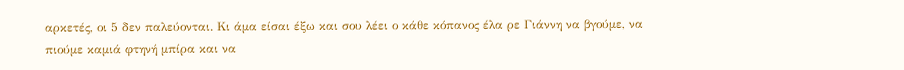αρκετές, οι 5 δεν παλεύονται. Κι άμα είσαι έξω και σου λέει ο κάθε κόπανος έλα ρε Γιάννη να βγούμε, να πιούμε καμιά φτηνή μπίρα και να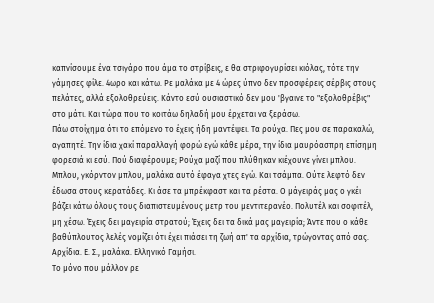καπνίσουμε ένα τσιγάρο που άμα το στρίβεις, ε θα στριφογυρίσει κιόλας, τότε την γάμησες φίλε. 4ωρο και κάτω. Ρε μαλάκα με 4 ώρες ύπνο δεν προσφέρεις σέρβις στους πελάτες, αλλά εξολοθρεύεις. Κάντο εσύ ουσιαστικό δεν μου 'βγαινε το "εξολοθρέβις" στο μάτι. Και τώρα που το κοιτάω δηλαδή μου έρχεται να ξεράσω.
Πάω στοίχημα ότι το επόμενο το έχεις ήδη μαντέψει. Τα ρούχα. Πες μου σε παρακαλώ, αγαπητέ. Την ίδια χακί παραλλαγή φορώ εγώ κάθε μέρα, την ίδια μαυρόασπρη επίσημη φορεσιά κι εσύ. Πού διαφέρουμε; Ρούχα μαζί που πλύθηκαν κιέχουνε γίνει μπλου. Μπλου, γκόρντον μπλου, μαλάκα αυτό έφαγα χτες εγώ. Και τσάμπα. Ούτε λεφτό δεν έδωσα στους κερατάδες. Κι άσε τα μπρέκφαστ και τα ρέστα. Ο μάγειράς μας ο γκέι βάζει κάτω όλους τους διαπιστευμένους μετρ του μεντιτερανέο. Πολυτέλ και σοφιτέλ, μη χέσω. Έχεις δει μαγειρία στρατού; Έχεις δει τα δικά μας μαγειρία; Άντε που ο κάθε βαθύπλουτος λελές νομίζει ότι έχει πιάσει τη ζωή απ' τα αρχίδια, τρώγοντας από σας. Αρχίδια. Ε. Σ., μαλάκα. Ελληνικό Γαμήσι.
Το μόνο που μάλλον ρε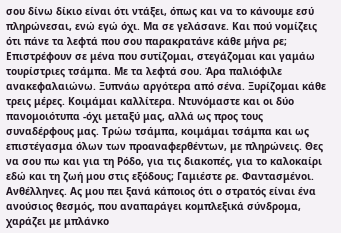σου δίνω δίκιο είναι ότι ντάξει, όπως και να το κάνουμε εσύ πληρώνεσαι, ενώ εγώ όχι. Μα σε γελάσανε. Και πού νομίζεις ότι πάνε τα λεφτά που σου παρακρατάνε κάθε μήνα ρε; Επιστρέφουν σε μένα που συτίζομαι, στεγάζομαι και γαμάω τουρίστριες τσάμπα. Με τα λεφτά σου. Άρα παλιόφιλε ανακεφαλαιώνω. Ξυπνάω αργότερα από σένα. Ξυρίζομαι κάθε τρεις μέρες. Κοιμάμαι καλλίτερα. Ντυνόμαστε και οι δύο πανομοιότυπα -όχι μεταξύ μας, αλλά ως προς τους συναδέρφους μας. Τρώω τσάμπα, κοιμάμαι τσάμπα και ως επιστέγασμα όλων των προαναφερθέντων, με πληρώνεις. Θες να σου πω και για τη Ρόδο, για τις διακοπές, για το καλοκαίρι εδώ και τη ζωή μου στις εξόδους; Γαμιέστε ρε. Φαντασμένοι. Ανθέλληνες. Ας μου πει ξανά κάποιος ότι ο στρατός είναι ένα ανούσιος θεσμός, που αναπαράγει κομπλεξικά σύνδρομα, χαράζει με μπλάνκο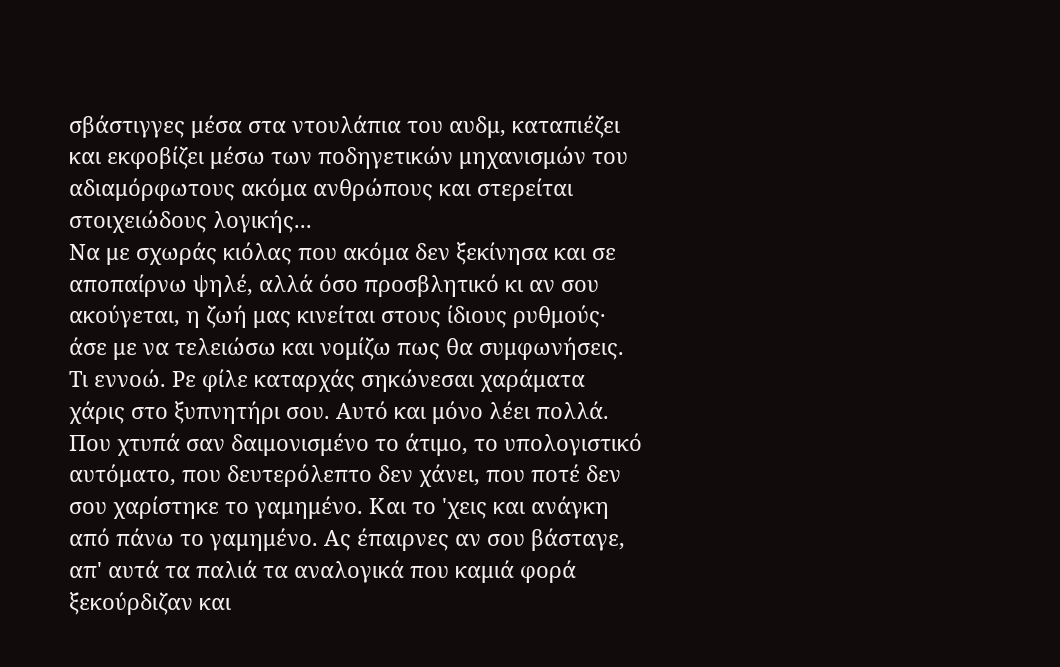σβάστιγγες μέσα στα ντουλάπια του αυδμ, καταπιέζει και εκφοβίζει μέσω των ποδηγετικών μηχανισμών του αδιαμόρφωτους ακόμα ανθρώπους και στερείται στοιχειώδους λογικής...
Να με σχωράς κιόλας που ακόμα δεν ξεκίνησα και σε αποπαίρνω ψηλέ, αλλά όσο προσβλητικό κι αν σου ακούγεται, η ζωή μας κινείται στους ίδιους ρυθμούς· άσε με να τελειώσω και νομίζω πως θα συμφωνήσεις.
Τι εννοώ. Ρε φίλε καταρχάς σηκώνεσαι χαράματα χάρις στο ξυπνητήρι σου. Αυτό και μόνο λέει πολλά. Που χτυπά σαν δαιμονισμένο το άτιμο, το υπολογιστικό αυτόματο, που δευτερόλεπτο δεν χάνει, που ποτέ δεν σου χαρίστηκε το γαμημένο. Και το 'χεις και ανάγκη από πάνω το γαμημένο. Ας έπαιρνες αν σου βάσταγε, απ' αυτά τα παλιά τα αναλογικά που καμιά φορά ξεκούρδιζαν και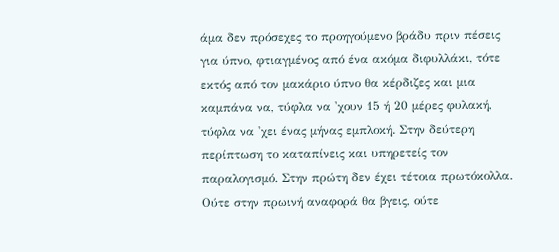άμα δεν πρόσεχες το προηγούμενο βράδυ πριν πέσεις για ύπνο, φτιαγμένος από ένα ακόμα διφυλλάκι, τότε εκτός από τον μακάριο ύπνο θα κέρδιζες και μια καμπάνα να, τύφλα να 'χουν 15 ή 20 μέρες φυλακή, τύφλα να 'χει ένας μήνας εμπλοκή. Στην δεύτερη περίπτωση το καταπίνεις και υπηρετείς τον παραλογισμό. Στην πρώτη δεν έχει τέτοια πρωτόκολλα. Ούτε στην πρωινή αναφορά θα βγεις, ούτε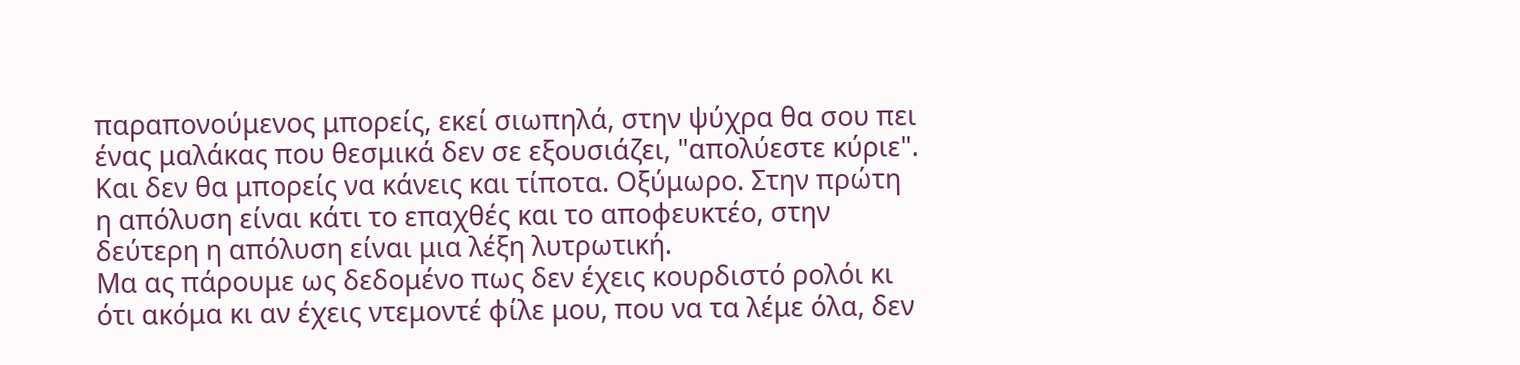παραπονούμενος μπορείς, εκεί σιωπηλά, στην ψύχρα θα σου πει ένας μαλάκας που θεσμικά δεν σε εξουσιάζει, "απολύεστε κύριε". Και δεν θα μπορείς να κάνεις και τίποτα. Οξύμωρο. Στην πρώτη η απόλυση είναι κάτι το επαχθές και το αποφευκτέο, στην δεύτερη η απόλυση είναι μια λέξη λυτρωτική.
Μα ας πάρουμε ως δεδομένο πως δεν έχεις κουρδιστό ρολόι κι ότι ακόμα κι αν έχεις ντεμοντέ φίλε μου, που να τα λέμε όλα, δεν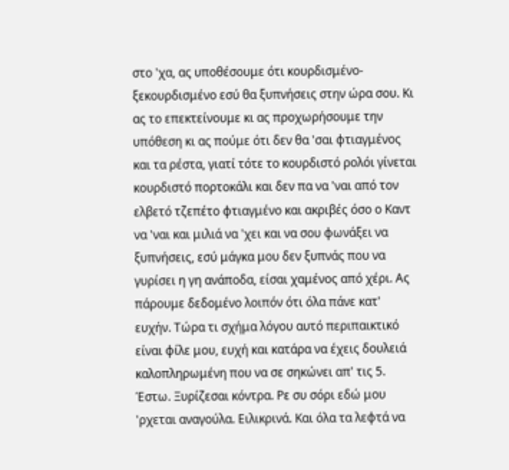στο 'χα, ας υποθέσουμε ότι κουρδισμένο-ξεκουρδισμένο εσύ θα ξυπνήσεις στην ώρα σου. Κι ας το επεκτείνουμε κι ας προχωρήσουμε την υπόθεση κι ας πούμε ότι δεν θα 'σαι φτιαγμένος και τα ρέστα, γιατί τότε το κουρδιστό ρολόι γίνεται κουρδιστό πορτοκάλι και δεν πα να 'ναι από τον ελβετό τζεπέτο φτιαγμένο και ακριβές όσο ο Καντ να 'ναι και μιλιά να 'χει και να σου φωνάξει να ξυπνήσεις, εσύ μάγκα μου δεν ξυπνάς που να γυρίσει η γη ανάποδα, είσαι χαμένος από χέρι. Ας πάρουμε δεδομένο λοιπόν ότι όλα πάνε κατ' ευχήν. Τώρα τι σχήμα λόγου αυτό περιπαικτικό είναι φίλε μου, ευχή και κατάρα να έχεις δουλειά καλοπληρωμένη που να σε σηκώνει απ' τις 5. Έστω. Ξυρίζεσαι κόντρα. Ρε συ σόρι εδώ μου 'ρχεται αναγούλα. Ειλικρινά. Και όλα τα λεφτά να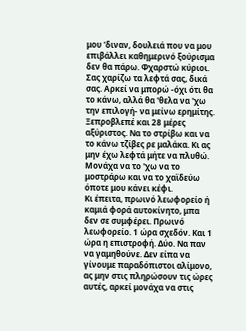μου 'διναν, δουλειά που να μου επιβάλλει καθημερινό ξούρισμα δεν θα πάρω. Φχαρστώ κύριοι. Σας χαρίζω τα λεφτά σας, δικά σας. Αρκεί να μπορώ -όχι ότι θα το κάνω, αλλά θα 'θελα να 'χω την επιλογή- να μείνω ερημίτης. Ξεπροβλεπέ και 28 μέρες αξύριστος. Να το στρίβω και να το κάνω τζίβες ρε μαλάκα. Κι ας μην έχω λεφτά μήτε να πλυθώ. Μονάχα να το 'χω να το μοστράρω και να το χαϊδεύω όποτε μου κάνει κέφι.
Κι έπειτα, πρωινό λεωφορείο ή καμιά φορά αυτοκίνητο, μπα δεν σε συμφέρει. Πρωινό λεωφορείο. 1 ώρα σχεδόν. Και 1 ώρα η επιστροφή. Δύο. Να παν να γαμηθούνε. Δεν είπα να γίνουμε παραδόπιστοι αλίμονο, ας μην στις πληρώσουν τις ώρες αυτές, αρκεί μονάχα να στις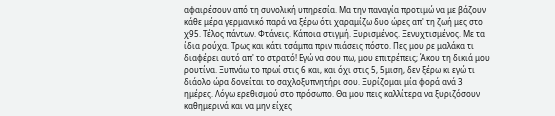αφαιρέσουν από τη συνολική υπηρεσία. Μα την παναγία προτιμώ να με βάζουν κάθε μέρα γερμανικό παρά να ξέρω ότι χαραμίζω δυο ώρες απ' τη ζωή μες στο χ95. Τέλος πάντων. Φτάνεις. Κάποια στιγμή. Ξυρισμένος. Ξενυχτισμένος. Με τα ίδια ρούχα. Τρως και κάτι τσάμπα πριν πιάσεις πόστο. Πες μου ρε μαλάκα τι διαφέρει αυτό απ' το στρατό! Εγώ να σου πω, μου επιτρέπεις; Άκου τη δικιά μου ρουτίνα. Ξυπνάω το πρωί στις 6 και, και όχι στις 5, 5μιση, δεν ξέρω κι εγώ τι διάολο ώρα δονείται το σαχλοξυπνητήρι σου. Ξυρίζομαι μία φορά ανά 3 ημέρες. Λόγω ερεθισμού στο πρόσωπο. Θα μου πεις καλλίτερα να ξυριζόσουν καθημερινά και να μην είχες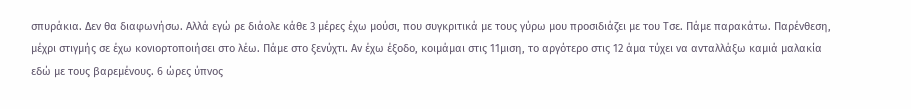σπυράκια. Δεν θα διαφωνήσω. Αλλά εγώ ρε διάολε κάθε 3 μέρες έχω μούσι, που συγκριτικά με τους γύρω μου προσιδιάζει με του Τσε. Πάμε παρακάτω. Παρένθεση, μέχρι στιγμής σε έχω κονιορτοποιήσει στο λέω. Πάμε στο ξενύχτι. Αν έχω έξοδο, κοιμάμαι στις 11μιση, το αργότερο στις 12 άμα τύχει να ανταλλάξω καμιά μαλακία εδώ με τους βαρεμένους. 6 ώρες ύπνος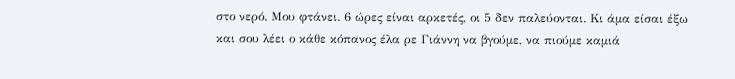στο νερό. Μου φτάνει. 6 ώρες είναι αρκετές, οι 5 δεν παλεύονται. Κι άμα είσαι έξω και σου λέει ο κάθε κόπανος έλα ρε Γιάννη να βγούμε, να πιούμε καμιά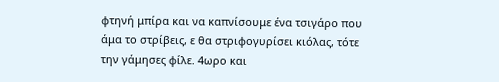φτηνή μπίρα και να καπνίσουμε ένα τσιγάρο που άμα το στρίβεις, ε θα στριφογυρίσει κιόλας, τότε την γάμησες φίλε. 4ωρο και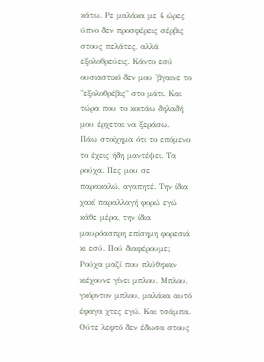κάτω. Ρε μαλάκα με 4 ώρες ύπνο δεν προσφέρεις σέρβις στους πελάτες, αλλά εξολοθρεύεις. Κάντο εσύ ουσιαστικό δεν μου 'βγαινε το "εξολοθρέβις" στο μάτι. Και τώρα που το κοιτάω δηλαδή μου έρχεται να ξεράσω.
Πάω στοίχημα ότι το επόμενο το έχεις ήδη μαντέψει. Τα ρούχα. Πες μου σε παρακαλώ, αγαπητέ. Την ίδια χακί παραλλαγή φορώ εγώ κάθε μέρα, την ίδια μαυρόασπρη επίσημη φορεσιά κι εσύ. Πού διαφέρουμε; Ρούχα μαζί που πλύθηκαν κιέχουνε γίνει μπλου. Μπλου, γκόρντον μπλου, μαλάκα αυτό έφαγα χτες εγώ. Και τσάμπα. Ούτε λεφτό δεν έδωσα στους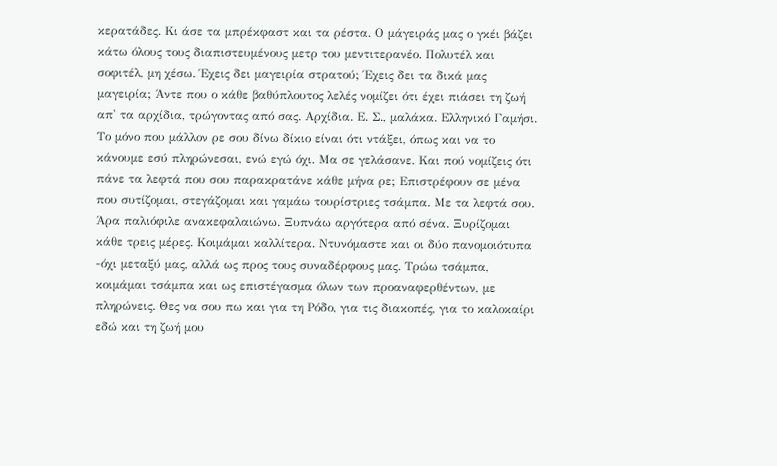κερατάδες. Κι άσε τα μπρέκφαστ και τα ρέστα. Ο μάγειράς μας ο γκέι βάζει κάτω όλους τους διαπιστευμένους μετρ του μεντιτερανέο. Πολυτέλ και σοφιτέλ, μη χέσω. Έχεις δει μαγειρία στρατού; Έχεις δει τα δικά μας μαγειρία; Άντε που ο κάθε βαθύπλουτος λελές νομίζει ότι έχει πιάσει τη ζωή απ' τα αρχίδια, τρώγοντας από σας. Αρχίδια. Ε. Σ., μαλάκα. Ελληνικό Γαμήσι.
Το μόνο που μάλλον ρε σου δίνω δίκιο είναι ότι ντάξει, όπως και να το κάνουμε εσύ πληρώνεσαι, ενώ εγώ όχι. Μα σε γελάσανε. Και πού νομίζεις ότι πάνε τα λεφτά που σου παρακρατάνε κάθε μήνα ρε; Επιστρέφουν σε μένα που συτίζομαι, στεγάζομαι και γαμάω τουρίστριες τσάμπα. Με τα λεφτά σου. Άρα παλιόφιλε ανακεφαλαιώνω. Ξυπνάω αργότερα από σένα. Ξυρίζομαι κάθε τρεις μέρες. Κοιμάμαι καλλίτερα. Ντυνόμαστε και οι δύο πανομοιότυπα -όχι μεταξύ μας, αλλά ως προς τους συναδέρφους μας. Τρώω τσάμπα, κοιμάμαι τσάμπα και ως επιστέγασμα όλων των προαναφερθέντων, με πληρώνεις. Θες να σου πω και για τη Ρόδο, για τις διακοπές, για το καλοκαίρι εδώ και τη ζωή μου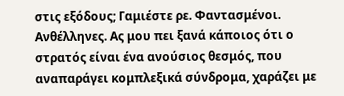στις εξόδους; Γαμιέστε ρε. Φαντασμένοι. Ανθέλληνες. Ας μου πει ξανά κάποιος ότι ο στρατός είναι ένα ανούσιος θεσμός, που αναπαράγει κομπλεξικά σύνδρομα, χαράζει με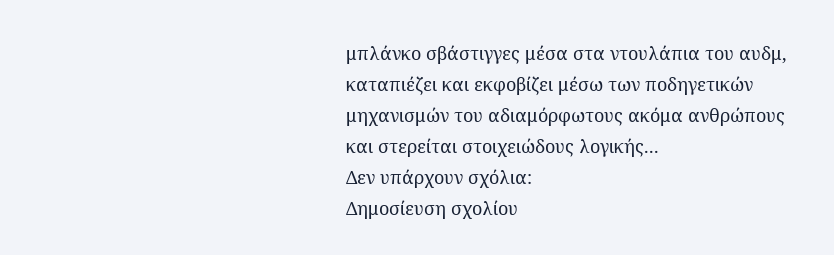μπλάνκο σβάστιγγες μέσα στα ντουλάπια του αυδμ, καταπιέζει και εκφοβίζει μέσω των ποδηγετικών μηχανισμών του αδιαμόρφωτους ακόμα ανθρώπους και στερείται στοιχειώδους λογικής...
Δεν υπάρχουν σχόλια:
Δημοσίευση σχολίου